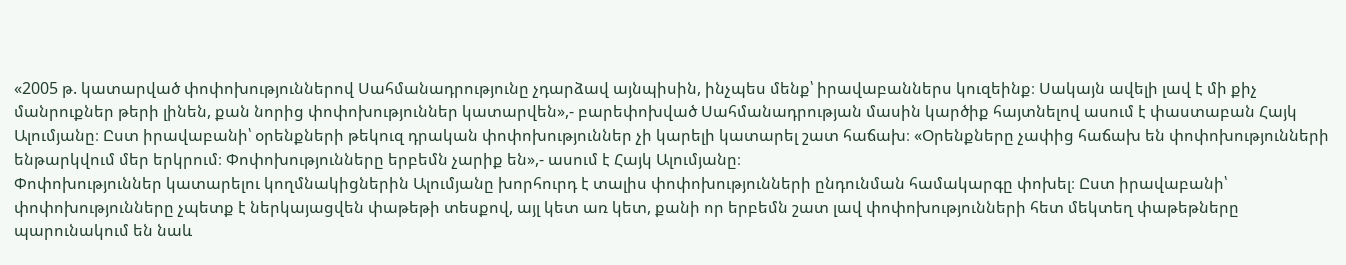«2005 թ. կատարված փոփոխություններով Սահմանադրությունը չդարձավ այնպիսին, ինչպես մենք՝ իրավաբաններս կուզեինք։ Սակայն ավելի լավ է մի քիչ մանրուքներ թերի լինեն, քան նորից փոփոխություններ կատարվեն»,- բարեփոխված Սահմանադրության մասին կարծիք հայտնելով ասում է փաստաբան Հայկ Ալումյանը։ Ըստ իրավաբանի՝ օրենքների թեկուզ դրական փոփոխություններ չի կարելի կատարել շատ հաճախ։ «Օրենքները չափից հաճախ են փոփոխությունների ենթարկվում մեր երկրում։ Փոփոխությունները երբեմն չարիք են»,- ասում է Հայկ Ալումյանը։
Փոփոխություններ կատարելու կողմնակիցներին Ալումյանը խորհուրդ է տալիս փոփոխությունների ընդունման համակարգը փոխել։ Ըստ իրավաբանի՝ փոփոխությունները չպետք է ներկայացվեն փաթեթի տեսքով, այլ կետ առ կետ, քանի որ երբեմն շատ լավ փոփոխությունների հետ մեկտեղ փաթեթները պարունակում են նաև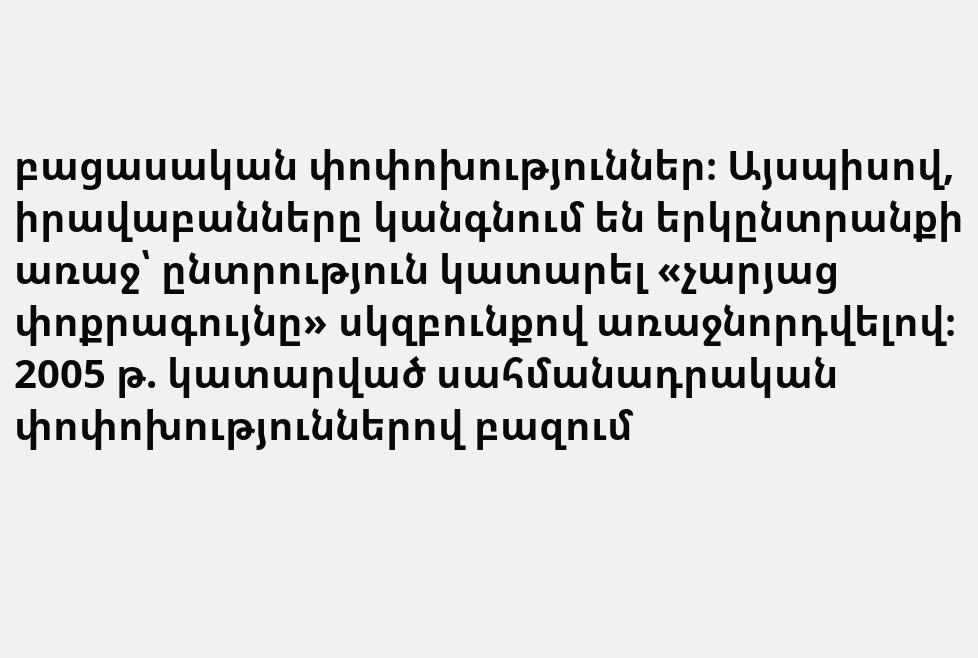բացասական փոփոխություններ։ Այսպիսով, իրավաբանները կանգնում են երկընտրանքի առաջ՝ ընտրություն կատարել «չարյաց փոքրագույնը» սկզբունքով առաջնորդվելով։
2005 թ. կատարված սահմանադրական փոփոխություններով բազում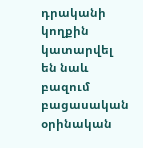դրականի կողքին կատարվել են նաև բազում բացասական օրինական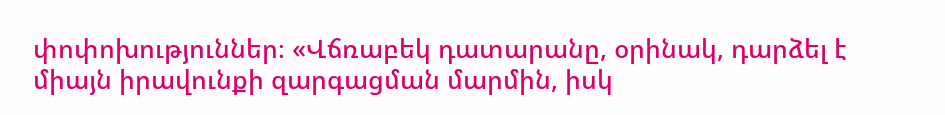փոփոխություններ։ «Վճռաբեկ դատարանը, օրինակ, դարձել է միայն իրավունքի զարգացման մարմին, իսկ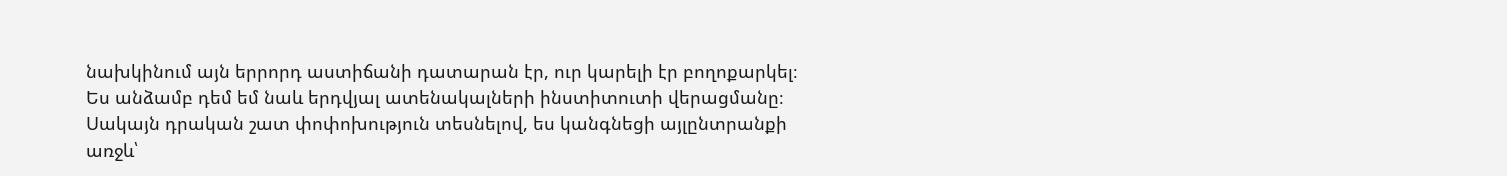նախկինում այն երրորդ աստիճանի դատարան էր, ուր կարելի էր բողոքարկել։ Ես անձամբ դեմ եմ նաև երդվյալ ատենակալների ինստիտուտի վերացմանը։ Սակայն դրական շատ փոփոխություն տեսնելով, ես կանգնեցի այլընտրանքի առջև՝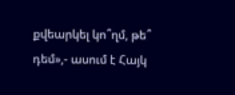քվեարկել կո՞ղմ, թե՞ դեմ»,- ասում է Հայկ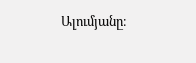Ալումյանը։